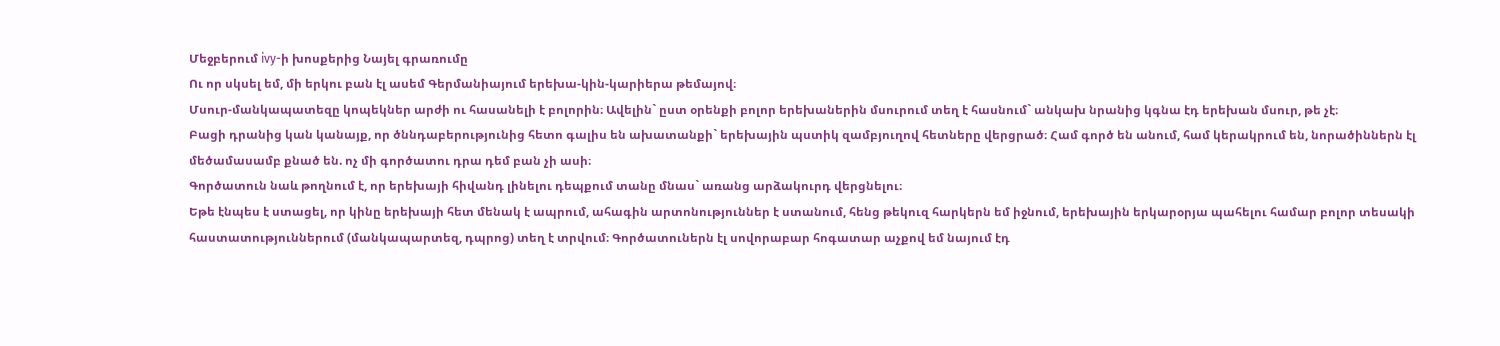Մեջբերում ivy-ի խոսքերից Նայել գրառումը
Ու որ սկսել եմ, մի երկու բան էլ ասեմ Գերմանիայում երեխա-կին-կարիերա թեմայով։
Մսուր-մանկապատեզը կոպեկներ արժի ու հասանելի է բոլորին։ Ավելին` ըստ օրենքի բոլոր երեխաներին մսուրում տեղ է հասնում` անկախ նրանից կգնա էդ երեխան մսուր, թե չէ։
Բացի դրանից կան կանայք, որ ծննդաբերությունից հետո գալիս են ախատանքի` երեխային պստիկ զամբյուղով հետները վերցրած։ Համ գործ են անում, համ կերակրում են, նորածիններն էլ մեծամասամբ քնած են. ոչ մի գործատու դրա դեմ բան չի ասի։
Գործատուն նաև թողնում է, որ երեխայի հիվանդ լինելու դեպքում տանը մնաս` առանց արձակուրդ վերցնելու։
Եթե էնպես է ստացել, որ կինը երեխայի հետ մենակ է ապրում, ահագին արտոնություններ է ստանում, հենց թեկուզ հարկերն եմ իջնում, երեխային երկարօրյա պահելու համար բոլոր տեսակի հաստատություններում (մանկապարտեզ, դպրոց) տեղ է տրվում։ Գործատուներն էլ սովորաբար հոգատար աչքով եմ նայում էդ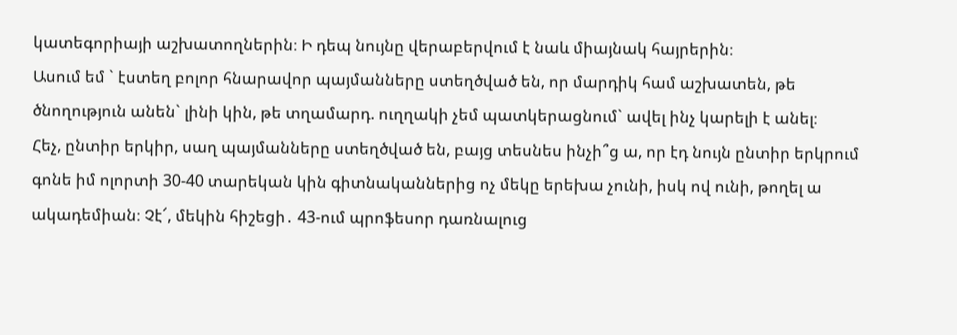կատեգորիայի աշխատողներին։ Ի դեպ նույնը վերաբերվում է նաև միայնակ հայրերին։
Ասում եմ ` էստեղ բոլոր հնարավոր պայմանները ստեղծված են, որ մարդիկ համ աշխատեն, թե ծնողություն անեն` լինի կին, թե տղամարդ. ուղղակի չեմ պատկերացնում` ավել ինչ կարելի է անել։
Հեչ, ընտիր երկիր, սաղ պայմանները ստեղծված են, բայց տեսնես ինչի՞ց ա, որ էդ նույն ընտիր երկրում գոնե իմ ոլորտի 30-40 տարեկան կին գիտնականներից ոչ մեկը երեխա չունի, իսկ ով ունի, թողել ա ակադեմիան։ Չէ՜, մեկին հիշեցի․ 43-ում պրոֆեսոր դառնալուց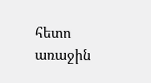հետո առաջին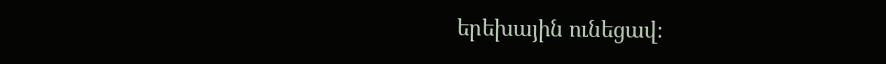երեխային ունեցավ։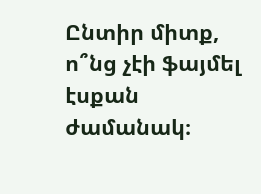Ընտիր միտք, ո՞նց չէի ֆայմել էսքան ժամանակ։